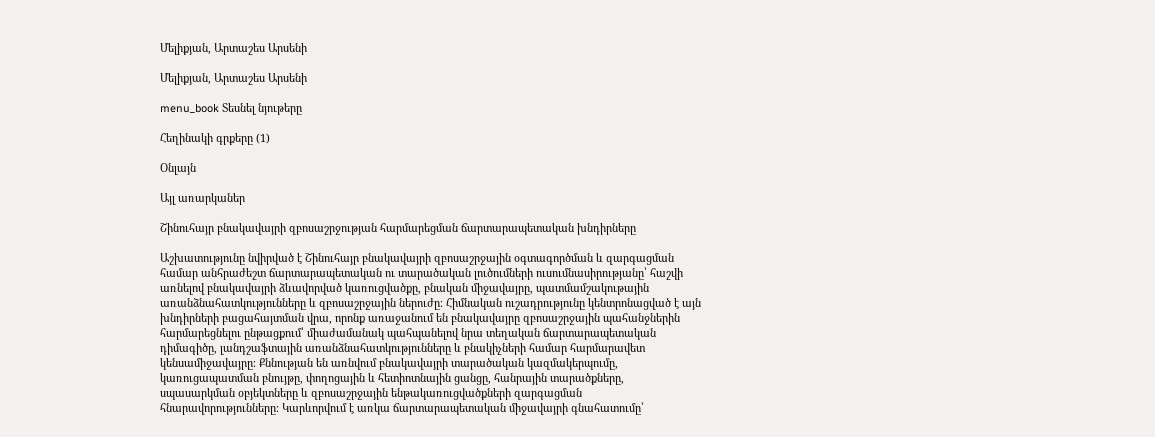Մելիքյան, Արտաշես Արսենի

Մելիքյան, Արտաշես Արսենի

menu_book Տեսնել նյութերը

Հեղինակի գրքերը (1)

Օնլայն

Այլ առարկաներ

Շինուհայր բնակավայրի զբոսաշրջության հարմարեցման ճարտարապետական խնդիրները

Աշխատությունը նվիրված է Շինուհայր բնակավայրի զբոսաշրջային օգտագործման և զարգացման համար անհրաժեշտ ճարտարապետական ու տարածական լուծումների ուսումնասիրությանը՝ հաշվի առնելով բնակավայրի ձևավորված կառուցվածքը, բնական միջավայրը, պատմամշակութային առանձնահատկությունները և զբոսաշրջային ներուժը։ Հիմնական ուշադրությունը կենտրոնացված է այն խնդիրների բացահայտման վրա, որոնք առաջանում են բնակավայրը զբոսաշրջային պահանջներին հարմարեցնելու ընթացքում՝ միաժամանակ պահպանելով նրա տեղական ճարտարապետական դիմագիծը, լանդշաֆտային առանձնահատկությունները և բնակիչների համար հարմարավետ կենսամիջավայրը։ Քննության են առնվում բնակավայրի տարածական կազմակերպումը, կառուցապատման բնույթը, փողոցային և հետիոտնային ցանցը, հանրային տարածքները, սպասարկման օբյեկտները և զբոսաշրջային ենթակառուցվածքների զարգացման հնարավորությունները։ Կարևորվում է առկա ճարտարապետական միջավայրի գնահատումը՝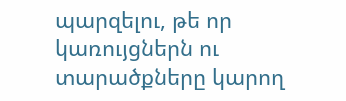պարզելու, թե որ կառույցներն ու տարածքները կարող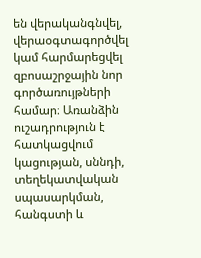են վերականգնվել, վերաօգտագործվել կամ հարմարեցվել զբոսաշրջային նոր գործառույթների համար։ Առանձին ուշադրություն է հատկացվում կացության, սննդի, տեղեկատվական սպասարկման, հանգստի և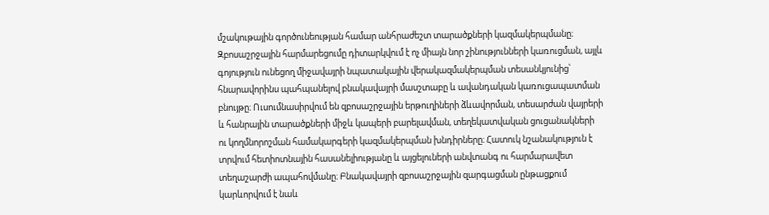մշակութային գործունեության համար անհրաժեշտ տարածքների կազմակերպմանը։ Զբոսաշրջային հարմարեցումը դիտարկվում է ոչ միայն նոր շինությունների կառուցման, այլև գոյություն ունեցող միջավայրի նպատակային վերակազմակերպման տեսանկյունից՝ հնարավորինս պահպանելով բնակավայրի մասշտաբը և ավանդական կառուցապատման բնույթը։ Ուսումնասիրվում են զբոսաշրջային երթուղիների ձևավորման, տեսարժան վայրերի և հանրային տարածքների միջև կապերի բարելավման, տեղեկատվական ցուցանակների ու կողմնորոշման համակարգերի կազմակերպման խնդիրները։ Հատուկ նշանակություն է տրվում հետիոտնային հասանելիությանը և այցելուների անվտանգ ու հարմարավետ տեղաշարժի ապահովմանը։ Բնակավայրի զբոսաշրջային զարգացման ընթացքում կարևորվում է նաև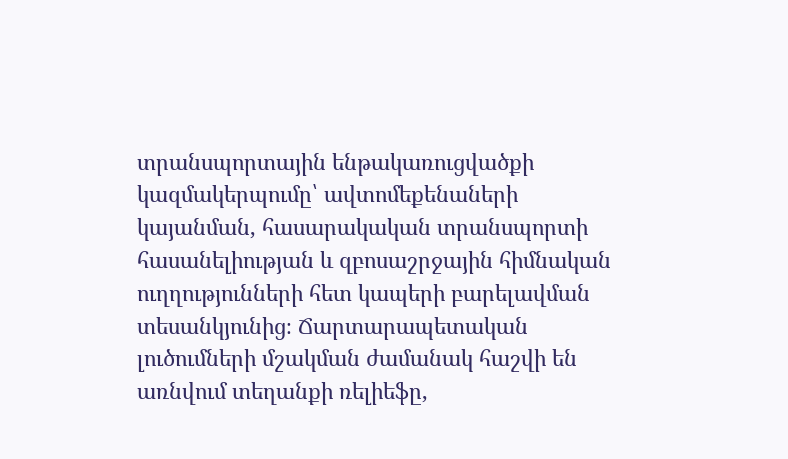տրանսպորտային ենթակառուցվածքի կազմակերպումը՝ ավտոմեքենաների կայանման, հասարակական տրանսպորտի հասանելիության և զբոսաշրջային հիմնական ուղղությունների հետ կապերի բարելավման տեսանկյունից։ Ճարտարապետական լուծումների մշակման ժամանակ հաշվի են առնվում տեղանքի ռելիեֆը,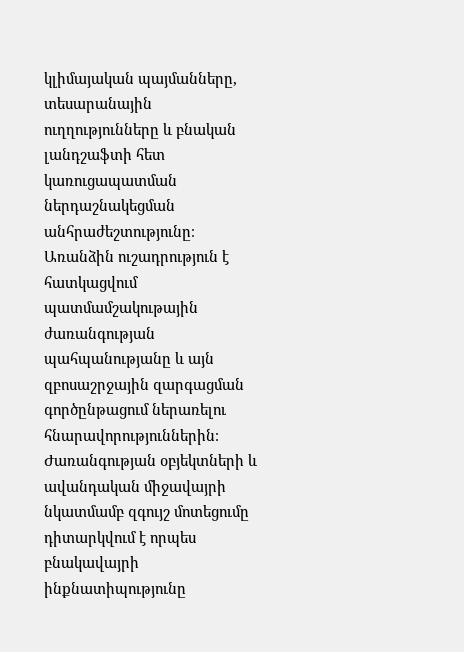կլիմայական պայմանները, տեսարանային ուղղությունները և բնական լանդշաֆտի հետ կառուցապատման ներդաշնակեցման անհրաժեշտությունը։ Առանձին ուշադրություն է հատկացվում պատմամշակութային ժառանգության պահպանությանը և այն զբոսաշրջային զարգացման գործընթացում ներառելու հնարավորություններին։ Ժառանգության օբյեկտների և ավանդական միջավայրի նկատմամբ զգույշ մոտեցումը դիտարկվում է որպես բնակավայրի ինքնատիպությունը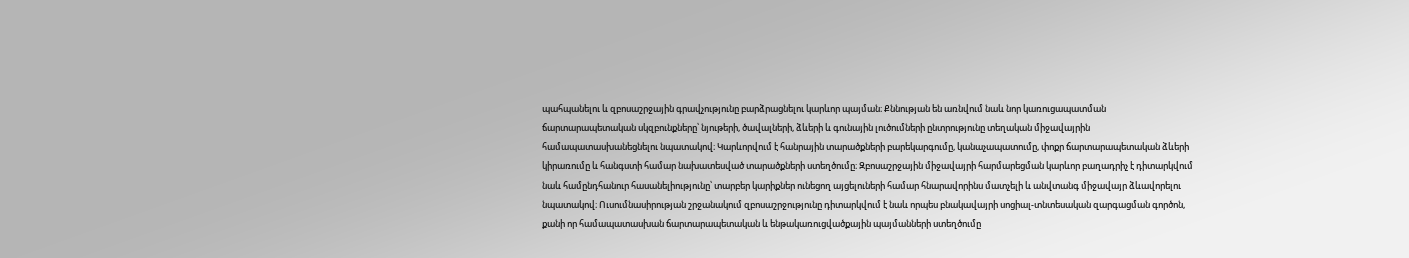պահպանելու և զբոսաշրջային գրավչությունը բարձրացնելու կարևոր պայման։ Քննության են առնվում նաև նոր կառուցապատման ճարտարապետական սկզբունքները՝ նյութերի, ծավալների, ձևերի և գունային լուծումների ընտրությունը տեղական միջավայրին համապատասխանեցնելու նպատակով։ Կարևորվում է հանրային տարածքների բարեկարգումը, կանաչապատումը, փոքր ճարտարապետական ձևերի կիրառումը և հանգստի համար նախատեսված տարածքների ստեղծումը։ Զբոսաշրջային միջավայրի հարմարեցման կարևոր բաղադրիչ է դիտարկվում նաև համընդհանուր հասանելիությունը՝ տարբեր կարիքներ ունեցող այցելուների համար հնարավորինս մատչելի և անվտանգ միջավայր ձևավորելու նպատակով։ Ուսումնասիրության շրջանակում զբոսաշրջությունը դիտարկվում է նաև որպես բնակավայրի սոցիալ-տնտեսական զարգացման գործոն, քանի որ համապատասխան ճարտարապետական և ենթակառուցվածքային պայմանների ստեղծումը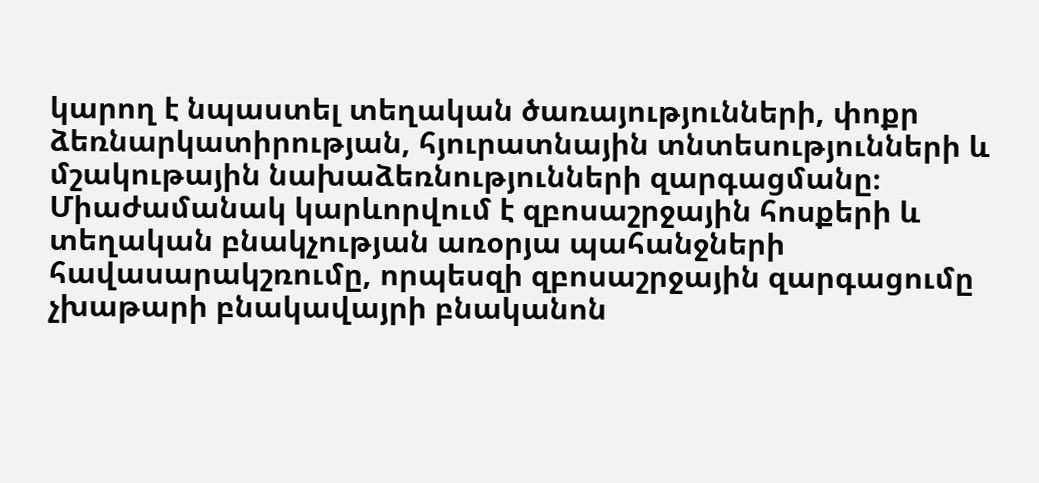կարող է նպաստել տեղական ծառայությունների, փոքր ձեռնարկատիրության, հյուրատնային տնտեսությունների և մշակութային նախաձեռնությունների զարգացմանը։ Միաժամանակ կարևորվում է զբոսաշրջային հոսքերի և տեղական բնակչության առօրյա պահանջների հավասարակշռումը, որպեսզի զբոսաշրջային զարգացումը չխաթարի բնակավայրի բնականոն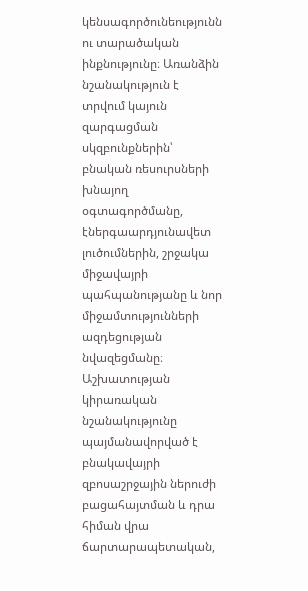կենսագործունեությունն ու տարածական ինքնությունը։ Առանձին նշանակություն է տրվում կայուն զարգացման սկզբունքներին՝ բնական ռեսուրսների խնայող օգտագործմանը, էներգաարդյունավետ լուծումներին, շրջակա միջավայրի պահպանությանը և նոր միջամտությունների ազդեցության նվազեցմանը։ Աշխատության կիրառական նշանակությունը պայմանավորված է բնակավայրի զբոսաշրջային ներուժի բացահայտման և դրա հիման վրա ճարտարապետական,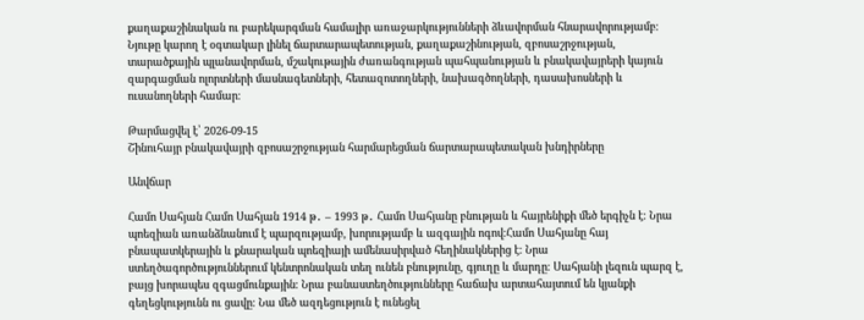քաղաքաշինական ու բարեկարգման համալիր առաջարկությունների ձևավորման հնարավորությամբ։ Նյութը կարող է օգտակար լինել ճարտարապետության, քաղաքաշինության, զբոսաշրջության, տարածքային պլանավորման, մշակութային ժառանգության պահպանության և բնակավայրերի կայուն զարգացման ոլորտների մասնագետների, հետազոտողների, նախագծողների, դասախոսների և ուսանողների համար։

Թարմացվել է՝ 2026-09-15
Շինուհայր բնակավայրի զբոսաշրջության հարմարեցման ճարտարապետական խնդիրները

Անվճար

Համո Սահյան Համո Սահյան 1914 թ․ – 1993 թ․ Համո Սահյանը բնության և հայրենիքի մեծ երգիչն է։ Նրա պոեզիան առանձնանում է պարզությամբ, խորությամբ և ազգային ոգով։Համո Սահյանը հայ բնապատկերային և քնարական պոեզիայի ամենասիրված հեղինակներից է։ Նրա ստեղծագործություններում կենտրոնական տեղ ունեն բնությունը, գյուղը և մարդը։ Սահյանի լեզուն պարզ է, բայց խորապես զգացմունքային։ Նրա բանաստեղծությունները հաճախ արտահայտում են կյանքի գեղեցկությունն ու ցավը։ Նա մեծ ազդեցություն է ունեցել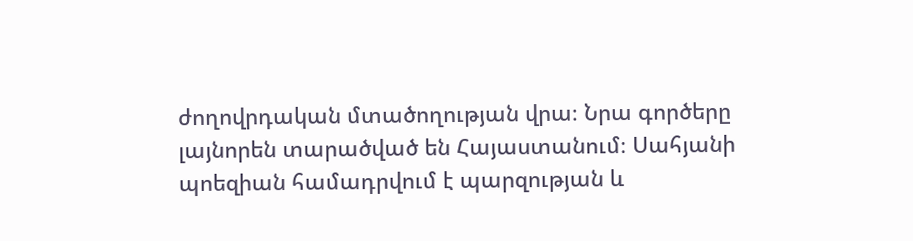ժողովրդական մտածողության վրա։ Նրա գործերը լայնորեն տարածված են Հայաստանում։ Սահյանի պոեզիան համադրվում է պարզության և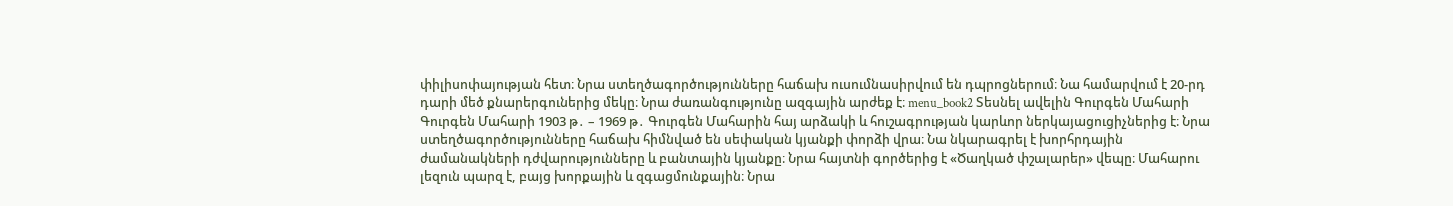փիլիսոփայության հետ։ Նրա ստեղծագործությունները հաճախ ուսումնասիրվում են դպրոցներում։ Նա համարվում է 20-րդ դարի մեծ քնարերգուներից մեկը։ Նրա ժառանգությունը ազգային արժեք է։ menu_book2 Տեսնել ավելին Գուրգեն Մահարի Գուրգեն Մահարի 1903 թ․ – 1969 թ․ Գուրգեն Մահարին հայ արձակի և հուշագրության կարևոր ներկայացուցիչներից է։ Նրա ստեղծագործությունները հաճախ հիմնված են սեփական կյանքի փորձի վրա։ Նա նկարագրել է խորհրդային ժամանակների դժվարությունները և բանտային կյանքը։ Նրա հայտնի գործերից է «Ծաղկած փշալարեր» վեպը։ Մահարու լեզուն պարզ է, բայց խորքային և զգացմունքային։ Նրա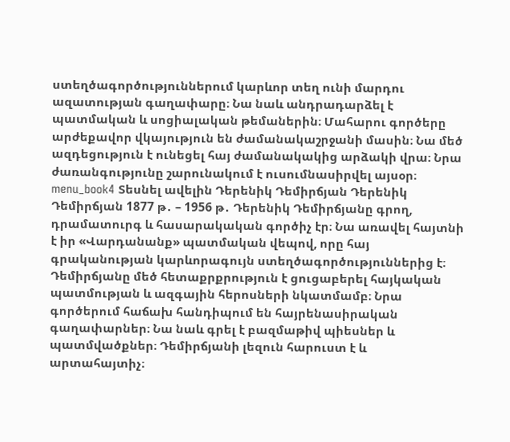ստեղծագործություններում կարևոր տեղ ունի մարդու ազատության գաղափարը։ Նա նաև անդրադարձել է պատմական և սոցիալական թեմաներին։ Մահարու գործերը արժեքավոր վկայություն են ժամանակաշրջանի մասին։ Նա մեծ ազդեցություն է ունեցել հայ ժամանակակից արձակի վրա։ Նրա ժառանգությունը շարունակում է ուսումնասիրվել այսօր։ menu_book4 Տեսնել ավելին Դերենիկ Դեմիրճյան Դերենիկ Դեմիրճյան 1877 թ․ – 1956 թ․ Դերենիկ Դեմիրճյանը գրող, դրամատուրգ և հասարակական գործիչ էր։ Նա առավել հայտնի է իր «Վարդանանք» պատմական վեպով, որը հայ գրականության կարևորագույն ստեղծագործություններից է։ Դեմիրճյանը մեծ հետաքրքրություն է ցուցաբերել հայկական պատմության և ազգային հերոսների նկատմամբ։ Նրա գործերում հաճախ հանդիպում են հայրենասիրական գաղափարներ։ Նա նաև գրել է բազմաթիվ պիեսներ և պատմվածքներ։ Դեմիրճյանի լեզուն հարուստ է և արտահայտիչ։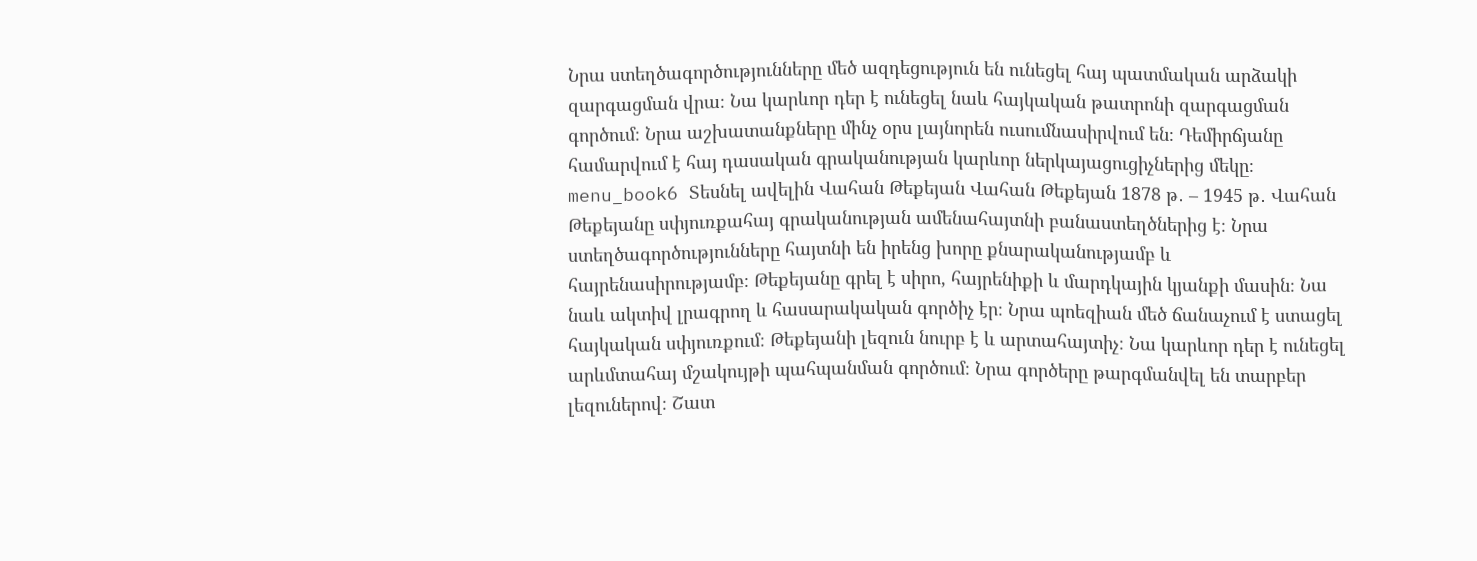Նրա ստեղծագործությունները մեծ ազդեցություն են ունեցել հայ պատմական արձակի զարգացման վրա։ Նա կարևոր դեր է ունեցել նաև հայկական թատրոնի զարգացման գործում։ Նրա աշխատանքները մինչ օրս լայնորեն ուսումնասիրվում են։ Դեմիրճյանը համարվում է հայ դասական գրականության կարևոր ներկայացուցիչներից մեկը։ menu_book6 Տեսնել ավելին Վահան Թեքեյան Վահան Թեքեյան 1878 թ․ – 1945 թ․ Վահան Թեքեյանը սփյուռքահայ գրականության ամենահայտնի բանաստեղծներից է։ Նրա ստեղծագործությունները հայտնի են իրենց խորը քնարականությամբ և հայրենասիրությամբ։ Թեքեյանը գրել է սիրո, հայրենիքի և մարդկային կյանքի մասին։ Նա նաև ակտիվ լրագրող և հասարակական գործիչ էր։ Նրա պոեզիան մեծ ճանաչում է ստացել հայկական սփյուռքում։ Թեքեյանի լեզուն նուրբ է և արտահայտիչ։ Նա կարևոր դեր է ունեցել արևմտահայ մշակույթի պահպանման գործում։ Նրա գործերը թարգմանվել են տարբեր լեզուներով։ Շատ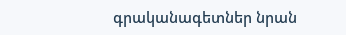գրականագետներ նրան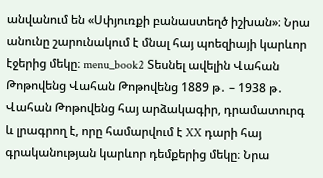անվանում են «Սփյուռքի բանաստեղծ իշխան»։ Նրա անունը շարունակում է մնալ հայ պոեզիայի կարևոր էջերից մեկը։ menu_book2 Տեսնել ավելին Վահան Թոթովենց Վահան Թոթովենց 1889 թ․ – 1938 թ․ Վահան Թոթովենց հայ արձակագիր, դրամատուրգ և լրագրող է, որը համարվում է XX դարի հայ գրականության կարևոր դեմքերից մեկը։ Նրա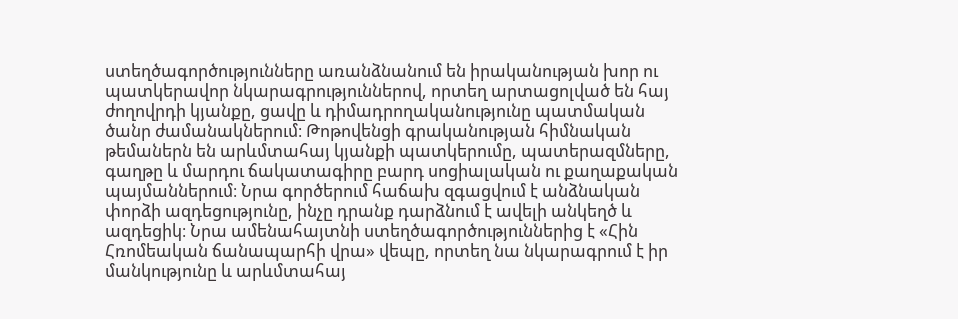ստեղծագործությունները առանձնանում են իրականության խոր ու պատկերավոր նկարագրություններով, որտեղ արտացոլված են հայ ժողովրդի կյանքը, ցավը և դիմադրողականությունը պատմական ծանր ժամանակներում։ Թոթովենցի գրականության հիմնական թեմաներն են արևմտահայ կյանքի պատկերումը, պատերազմները, գաղթը և մարդու ճակատագիրը բարդ սոցիալական ու քաղաքական պայմաններում։ Նրա գործերում հաճախ զգացվում է անձնական փորձի ազդեցությունը, ինչը դրանք դարձնում է ավելի անկեղծ և ազդեցիկ։ Նրա ամենահայտնի ստեղծագործություններից է «Հին Հռոմեական ճանապարհի վրա» վեպը, որտեղ նա նկարագրում է իր մանկությունը և արևմտահայ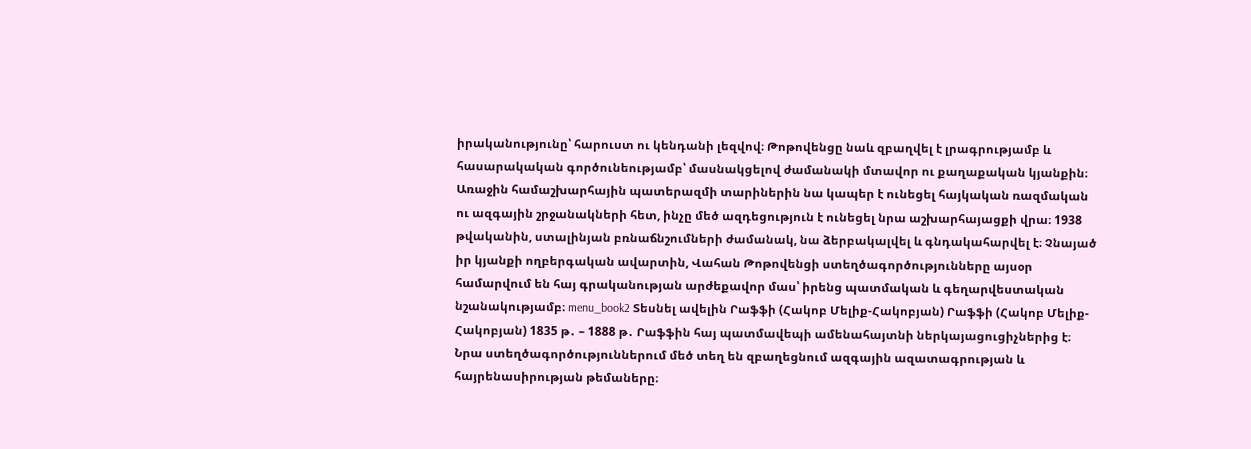իրականությունը՝ հարուստ ու կենդանի լեզվով։ Թոթովենցը նաև զբաղվել է լրագրությամբ և հասարակական գործունեությամբ՝ մասնակցելով ժամանակի մտավոր ու քաղաքական կյանքին։ Առաջին համաշխարհային պատերազմի տարիներին նա կապեր է ունեցել հայկական ռազմական ու ազգային շրջանակների հետ, ինչը մեծ ազդեցություն է ունեցել նրա աշխարհայացքի վրա։ 1938 թվականին, ստալինյան բռնաճնշումների ժամանակ, նա ձերբակալվել և գնդակահարվել է։ Չնայած իր կյանքի ողբերգական ավարտին, Վահան Թոթովենցի ստեղծագործությունները այսօր համարվում են հայ գրականության արժեքավոր մաս՝ իրենց պատմական և գեղարվեստական նշանակությամբ։ menu_book2 Տեսնել ավելին Րաֆֆի (Հակոբ Մելիք-Հակոբյան) Րաֆֆի (Հակոբ Մելիք-Հակոբյան) 1835 թ․ – 1888 թ․ Րաֆֆին հայ պատմավեպի ամենահայտնի ներկայացուցիչներից է։ Նրա ստեղծագործություններում մեծ տեղ են զբաղեցնում ազգային ազատագրության և հայրենասիրության թեմաները։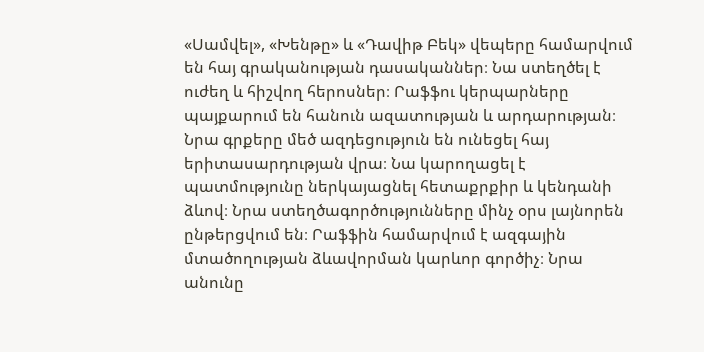«Սամվել», «Խենթը» և «Դավիթ Բեկ» վեպերը համարվում են հայ գրականության դասականներ։ Նա ստեղծել է ուժեղ և հիշվող հերոսներ։ Րաֆֆու կերպարները պայքարում են հանուն ազատության և արդարության։ Նրա գրքերը մեծ ազդեցություն են ունեցել հայ երիտասարդության վրա։ Նա կարողացել է պատմությունը ներկայացնել հետաքրքիր և կենդանի ձևով։ Նրա ստեղծագործությունները մինչ օրս լայնորեն ընթերցվում են։ Րաֆֆին համարվում է ազգային մտածողության ձևավորման կարևոր գործիչ։ Նրա անունը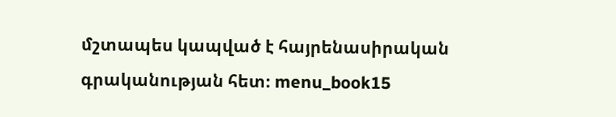մշտապես կապված է հայրենասիրական գրականության հետ։ menu_book15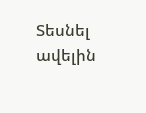Տեսնել ավելին